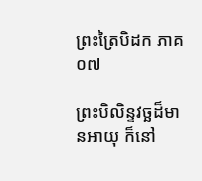ព្រះត្រៃបិដក ភាគ ០៧

ព្រះបិលិន្ទវច្ឆដ៏មានអាយុ ក៏នៅ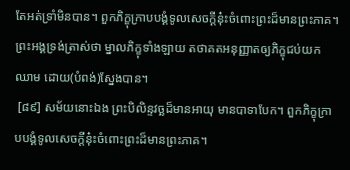តែអត់ទ្រាំមិនបាន។ ពួកភិក្ខុក្រាបបង្គំទូលសេចក្តីនុ៎ះចំពោះព្រះដ៏មានព្រះភាគ។ ព្រះអង្គទ្រង់ត្រាស់ថា ម្នាលភិក្ខុទាំងឡាយ តថាគតអនុញ្ញាតឲ្យភិក្ខុជប់យកឈាម ដោយ(បំពង់)ស្នែងបាន។
 [៨៩] សម័យនោះឯង ព្រះបិលិន្ទវច្ឆដ៏មានអាយុ មានបាទាបែក។ ពួកភិក្ខុក្រាបបង្គំទូលសេចក្តីនុ៎ះចំពោះព្រះដ៏មានព្រះភាគ។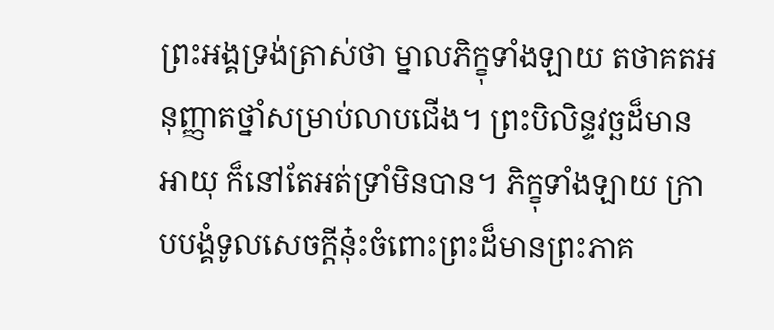ព្រះអង្គទ្រង់ត្រាស់ថា ម្នាលភិក្ខុទាំងឡាយ តថាគតអនុញ្ញាតថ្នាំសម្រាប់លាបជើង។ ព្រះបិលិន្ទវច្ឆដ៏មានអាយុ ក៏នៅតែអត់ទ្រាំមិនបាន។ ភិក្ខុទាំងឡាយ ក្រាបបង្គំទូលសេចក្តីនុ៎ះចំពោះព្រះដ៏មានព្រះភាគ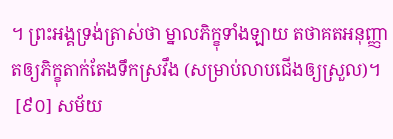។ ព្រះអង្គទ្រង់ត្រាស់ថា ម្នាលភិក្ខុទាំងឡាយ តថាគតអនុញ្ញាតឲ្យភិក្ខុតាក់តែងទឹកស្រវឹង (សម្រាប់លាបជើងឲ្យស្រួល)។
 [៩០] សម័យ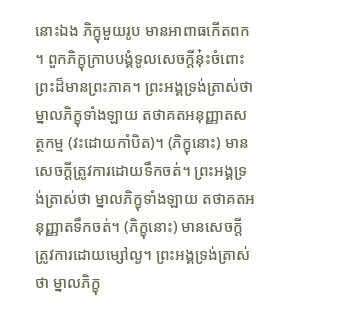នោះឯង ភិក្ខុមួយរូប មានអាពាធកើតពក។ ពួកភិក្ខុក្រាបបង្គំទូលសេចក្តីនុ៎ះចំពោះព្រះដ៏មានព្រះភាគ។ ព្រះអង្គទ្រង់ត្រាស់ថា ម្នាលភិក្ខុទាំងឡាយ តថាគតអនុញ្ញាតសត្ថកម្ម (វះដោយកាំបិត)។ (ភិក្ខុនោះ) មានសេចក្តីត្រូវការដោយទឹកចត់។ ព្រះអង្គទ្រង់ត្រាស់ថា ម្នាលភិក្ខុទាំងឡាយ តថាគតអនុញ្ញាតទឹកចត់។ (ភិក្ខុនោះ) មានសេចក្តីត្រូវការដោយម្សៅល្ង។ ព្រះអង្គទ្រង់ត្រាស់ថា ម្នាលភិក្ខុ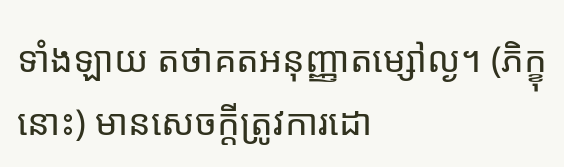ទាំងឡាយ តថាគតអនុញ្ញាតម្សៅល្ង។ (ភិក្ខុនោះ) មានសេចក្តីត្រូវការដោ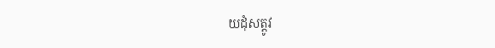យដុំសត្តូវ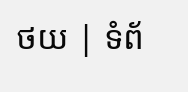ថយ | ទំព័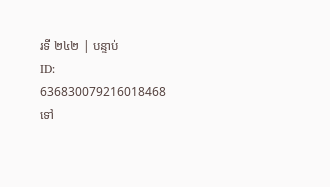រទី ២៤២ | បន្ទាប់
ID: 636830079216018468
ទៅ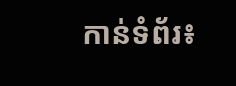កាន់ទំព័រ៖